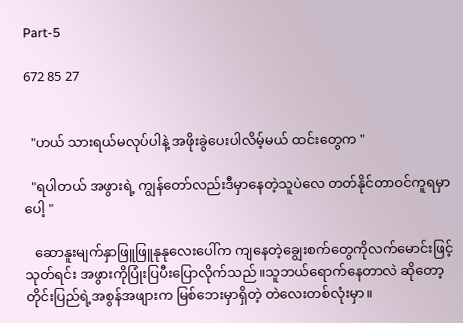Part-5

672 85 27


  "ဟယ် သားရယ်မလုပ်ပါနဲ့ အဖိုးခွဲပေးပါလိမ့်မယ် ထင်းတွေက "

  "ရပါတယ် အဖွားရဲ့ ကျွန်တော်လည်းဒီမှာနေတဲ့သူပဲလေ တတ်နိုင်တာဝင်ကူရမှာပေါ့ "

   ဆောနူးမျက်နှာဖြူဖြူနုနုလေးပေါ်က ကျနေတဲ့ချွေးစက်တွေကိုလက်မောင်းဖြင့် သုတ်ရင်း အဖွားကိုပြုံးပြပီးပြောလိုက်သည်။သူဘယ်ရောက်နေတာလဲ ဆိုတော့ တိုင်းပြည်ရဲ့အစွန်အဖျားက မြစ်ဘေးမှာရှိတဲ့ တဲလေးတစ်လုံးမှာ။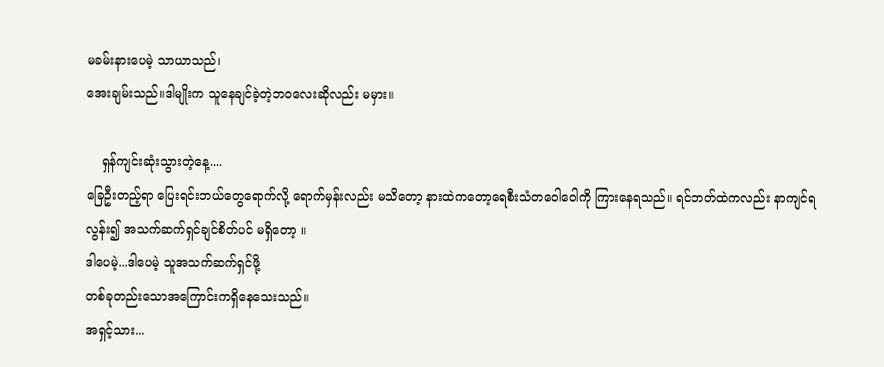မခမ်းနားပေမဲ့ သာယာသည်၊
အေးချမ်းသည်။ဒါမျိုးက သူနေချင်ခဲ့တဲ့ဘဝလေးဆိုလည်း မမှား။

    ရှန်ကျင်းဆုံးသွားတဲ့နေ့....
ခြေဦးတည့်ရာ ပြေးရင်းဘယ်တွေရောက်လို့ ရောက်မှန်းလည်း မသိတော့ နားထဲကတော့ရေစီးသံတဝေါဝေါကို ကြားနေရသည်။ ရင်ဘတ်ထဲကလည်း နာကျင်ရလွန်း၍ အသက်ဆက်ရှင်ချင်စိတ်ပင် မရှိတော့ ။
ဒါပေမဲ့...ဒါပေမဲ့ သူအသက်ဆက်ရှင်ဖို့
တစ်ခုတည်းသောအကြောင်းကရှိနေသေးသည်။
အရှင့်သား...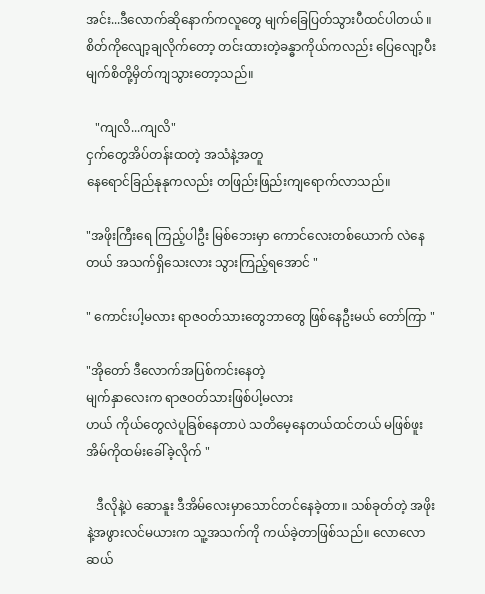အင်း...ဒီလောက်ဆိုနောက်ကလူတွေ မျက်ခြေပြတ်သွားပီထင်ပါတယ် ။ စိတ်ကိုလျော့ချလိုက်တော့ တင်းထားတဲ့ခန္ဓာကိုယ်ကလည်း ပြေလျော့ပီး မျက်စိတို့မှိတ်ကျသွား‌တော့သည်။

   "ကျလိ...ကျလိ"
ငှက်တွေအိပ်တန်းထတဲ့ အသံနဲ့အတူ
နေရောင်ခြည်နုနုကလည်း တဖြည်းဖြည်းကျရောက်လာသည်။

"အဖိုးကြီးရေ ကြည့်ပါဦး မြစ်ဘေးမှာ ကောင်လေးတစ်ယောက် လဲနေတယ် အသက်ရှိသေးလား သွားကြည့်ရအောင် "

" ကောင်းပါ့မလား ရာဇဝတ်သားတွေဘာတွေ ဖြစ်နေဦးမယ် တော်ကြာ "

"အိုတော် ဒီလောက်အပြစ်ကင်းနေတဲ့
မျက်နှာလေးက ရာဇဝတ်သားဖြစ်ပါ့မလား
ဟယ် ကိုယ်တွေလဲပူခြစ်နေတာပဲ သတိမေ့နေတယ်ထင်တယ် မဖြစ်ဖူး အိမ်ကိုထမ်းခေါ်ခဲ့လိုက် "

   ဒီလိုနဲ့ပဲ ဆောနူး ဒီအိမ်လေးမှာသောင်တင်နေခဲ့တာ။ သစ်ခုတ်တဲ့ အဖိုးနဲ့အဖွားလင်မယားက သူ့အသက်ကို ကယ်ခဲ့တာဖြစ်သည်။ လောလောဆယ်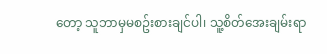တော့ သူဘာမှမစဥ်းစားချင်ပါ၊ သူ့စိတ်အေးချမ်းရာ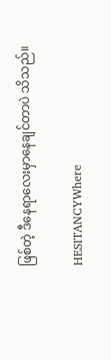ဖြစ်တဲ့ ဒီနေရာလေးမှာနေချင်တာပဲ သိသည်။

HESITANCYWhere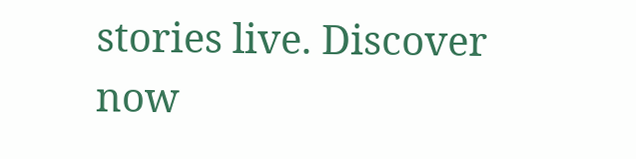stories live. Discover now